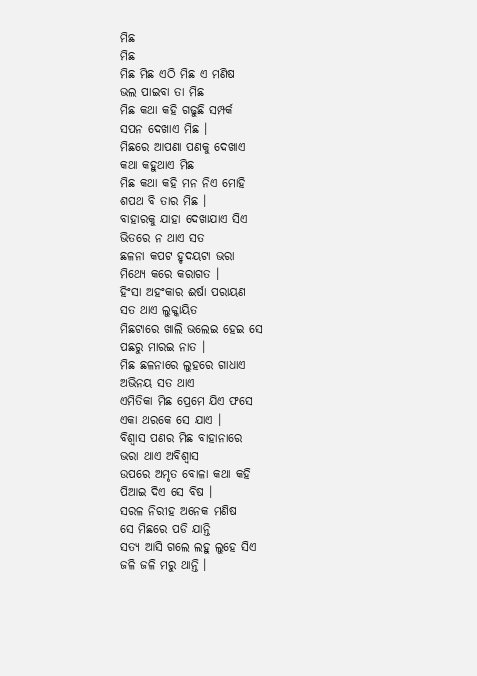ମିଛ
ମିଛ
ମିଛ ମିଛ ଏଠି ମିଛ ଏ ମଣିଷ
ଭଲ ପାଇବା ତା ମିଛ
ମିଛ କଥା କହି ଗଢୁଛି ସମ୍ପର୍କ
ସପନ ଦେଖାଏ ମିଛ ।
ମିଛରେ ଆପଣା ପଣକୁ ଦେଖାଏ
କଥା କହୁଥାଏ ମିଛ
ମିଛ କଥା କହି ମନ ନିଏ ମୋହି
ଶପଥ ବି ତାର ମିଛ ।
ବାହାରକୁ ଯାହା ଦେଖାଯାଏ ସିଏ
ଭିତରେ ନ ଥାଏ ସତ
ଛଳନା କପଟ ହୃଦୟଟା ଭରା
ମିଥ୍ୟେ କରେ କରାଗତ ।
ହିଂସା ଅହଂକାର ଈର୍ଷା ପରାୟଣ
ସତ ଥାଏ ଲୁକ୍କାୟିତ
ମିଛଟାରେ ଖାଲି ଭଲେଇ ହେଇ ସେ
ପଛରୁ ମାରଇ ନାତ ।
ମିଛ ଛଳନାରେ ଲୁହରେ ଗାଧାଏ
ଅଭିନୟ ସତ ଥାଏ
ଏମିତିକା ମିଛ ପ୍ରେମେ ଯିଏ ଫସେ
ଏକା ଥରକେ ସେ ଯାଏ ।
ବିଶ୍ୱାସ ପଣର ମିଛ ବାହାନାରେ
ଭରା ଥାଏ ଅବିଶ୍ବାସ
ଉପରେ ଅମୃତ ବୋଳା କଥା କହି
ପିଆଇ ଦିଏ ସେ ବିଷ ।
ସରଳ ନିରୀହ ଅନେକ ମଣିଷ
ସେ ମିଛରେ ପଡି ଯାନ୍ତି
ସତ୍ୟ ଆସି ଗଲେ ଲହୁ ଲୁହେ ସିଏ
ଜଳି ଜଳି ମରୁ ଥାନ୍ତି ।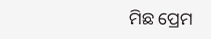ମିଛ ପ୍ରେମ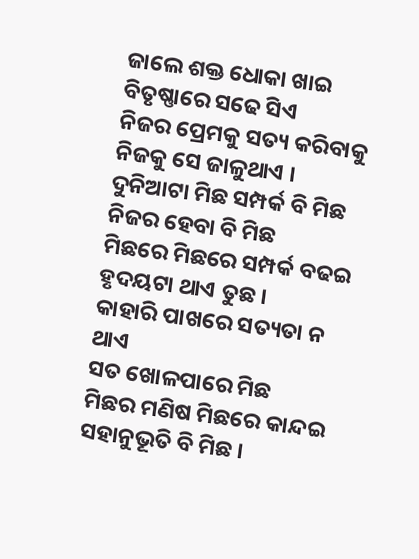ଜାଲେ ଶକ୍ତ ଧୋକା ଖାଇ
ବିତୃଷ୍ଣାରେ ସଢେ ସିଏ
ନିଜର ପ୍ରେମକୁ ସତ୍ୟ କରିବାକୁ
ନିଜକୁ ସେ ଜାଳୁଥାଏ ।
ଦୁନିଆଟା ମିଛ ସମ୍ପର୍କ ବି ମିଛ
ନିଜର ହେବା ବି ମିଛ
ମିଛରେ ମିଛରେ ସମ୍ପର୍କ ବଢଇ
ହୃଦୟଟା ଥାଏ ତୁଛ ।
କାହାରି ପାଖରେ ସତ୍ୟତା ନ ଥାଏ
ସତ ଖୋଳପାରେ ମିଛ
ମିଛର ମଣିଷ ମିଛରେ କାନ୍ଦଇ
ସହାନୁଭୂତି ବି ମିଛ ।